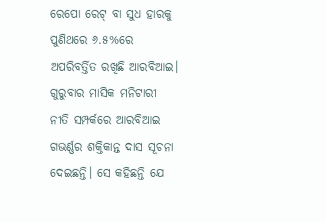ରେପୋ ରେଟ୍ ବା ସୁଧ ହାରକୁ ପୁଣିଥରେ ୬.୫%ରେ ଅପରିବର୍ତ୍ତିତ ରଖିଛି ଆରବିଆଇ। ଗୁରୁବାର ମାସିକ ମନିଟାରୀ ନୀତି ସମ୍ପର୍କରେ ଆରବିଆଇ ଗଭର୍ଣ୍ଣର ଶକ୍ତିକାନ୍ତ ଦାସ ସୂଚନା ଦେଇଛନ୍ତି। ସେ କହିଛନ୍ତି ଯେ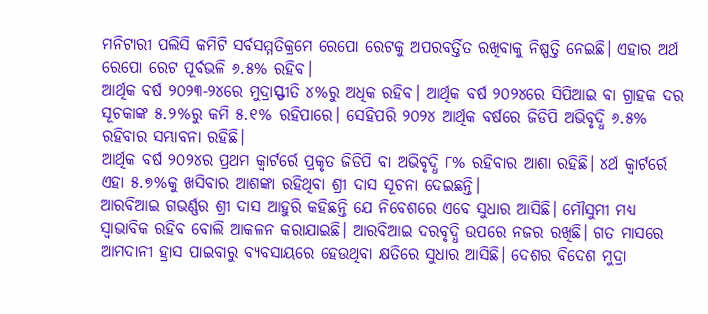ମନିଟାରୀ ପଲିସି କମିଟି ସର୍ବସମ୍ମତିକ୍ରମେ ରେପୋ ରେଟକୁ ଅପରବର୍ତ୍ତିତ ରଖିବାକୁ ନିଷ୍ପତ୍ତି ନେଇଛି। ଏହାର ଅର୍ଥ ରେପୋ ରେଟ ପୂର୍ବଭଳି ୬.୫% ରହିବ।
ଆର୍ଥିକ ବର୍ଷ ୨୦୨୩-୨୪ରେ ମୁଦ୍ରାସ୍ଫୀତି ୪%ରୁ ଅଧିକ ରହିବ। ଆର୍ଥିକ ବର୍ଷ ୨୦୨୪ରେ ସିପିଆଇ ବା ଗ୍ରାହକ ଦର ସୂଚକାଙ୍କ ୫.୨%ରୁ କମି ୫.୧% ରହିପାରେ। ସେହିପରି ୨୦୨୪ ଆର୍ଥିକ ବର୍ଷରେ ଜିଡିପି ଅଭିବୃଦ୍ଧି ୬.୫% ରହିବାର ସମ୍ଭାବନା ରହିଛି।
ଆର୍ଥିକ ବର୍ଷ ୨୦୨୪ର ପ୍ରଥମ କ୍ୱାର୍ଟର୍ରେ ପ୍ରକୃତ ଜିଡିପି ବା ଅଭିବୃଦ୍ଧି ୮% ରହିବାର ଆଶା ରହିଛି। ୪ର୍ଥ କ୍ୱାର୍ଟର୍ରେ ଏହା ୫.୭%କୁ ଖସିବାର ଆଶଙ୍କା ରହିଥିବା ଶ୍ରୀ ଦାସ ସୂଚନା ଦେଇଛନ୍ତି।
ଆରବିଆଇ ଗଭର୍ଣ୍ଣର ଶ୍ରୀ ଦାସ ଆହୁରି କହିଛନ୍ତି ଯେ ନିବେଶରେ ଏବେ ସୁଧାର ଆସିଛି। ମୌସୁମୀ ମଧ୍ୟ ସ୍ୱାଭାବିକ ରହିବ ବୋଲି ଆକଳନ କରାଯାଇଛି। ଆରବିଆଇ ଦରବୃଦ୍ଧି ଉପରେ ନଜର ରଖିଛି। ଗତ ମାସରେ ଆମଦାନୀ ହ୍ରାସ ପାଇବାରୁ ବ୍ୟବସାୟରେ ହେଉଥିବା କ୍ଷତିରେ ସୁଧାର ଆସିଛି। ଦେଶର ବିଦେଶ ମୁଦ୍ରା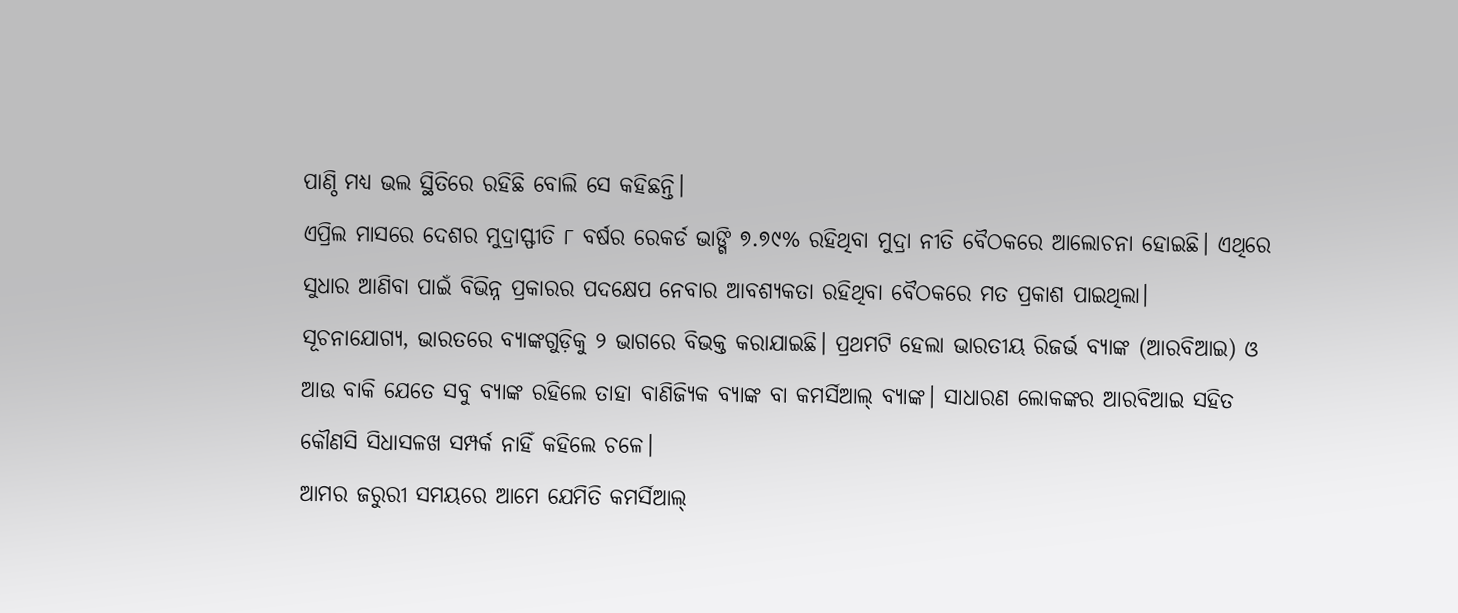ପାଣ୍ଠି ମଧ୍ୟ ଭଲ ସ୍ଥିତିରେ ରହିଛି ବୋଲି ସେ କହିଛନ୍ତି।
ଏପ୍ରିଲ ମାସରେ ଦେଶର ମୁଦ୍ରାସ୍ଫୀତି ୮ ବର୍ଷର ରେକର୍ଡ ଭାଙ୍ଗି ୭.୭୯% ରହିଥିବା ମୁଦ୍ରା ନୀତି ବୈଠକରେ ଆଲୋଚନା ହୋଇଛି। ଏଥିରେ ସୁଧାର ଆଣିବା ପାଇଁ ବିଭିନ୍ନ ପ୍ରକାରର ପଦକ୍ଷେପ ନେବାର ଆବଶ୍ୟକତା ରହିଥିବା ବୈଠକରେ ମତ ପ୍ରକାଶ ପାଇଥିଲା।
ସୂଚନାଯୋଗ୍ୟ, ଭାରତରେ ବ୍ୟାଙ୍କଗୁଡ଼ିକୁ ୨ ଭାଗରେ ବିଭକ୍ତ କରାଯାଇଛି। ପ୍ରଥମଟି ହେଲା ଭାରତୀୟ ରିଜର୍ଭ ବ୍ୟାଙ୍କ (ଆରବିଆଇ) ଓ ଆଉ ବାକି ଯେତେ ସବୁ ବ୍ୟାଙ୍କ ରହିଲେ ତାହା ବାଣିଜ୍ୟିକ ବ୍ୟାଙ୍କ ବା କମର୍ସିଆଲ୍ ବ୍ୟାଙ୍କ। ସାଧାରଣ ଲୋକଙ୍କର ଆରବିଆଇ ସହିତ କୌଣସି ସିଧାସଳଖ ସମ୍ପର୍କ ନାହିଁ କହିଲେ ଚଳେ।
ଆମର ଜରୁରୀ ସମୟରେ ଆମେ ଯେମିତି କମର୍ସିଆଲ୍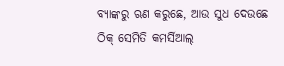ବ୍ୟାଙ୍କରୁ ଋଣ କରୁଛେ, ଆଉ ସୁଧ ଦେଉଛେ ଠିକ୍ ସେମିତି କମର୍ସିଆଲ୍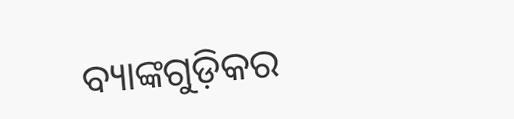ବ୍ୟାଙ୍କଗୁଡ଼ିକର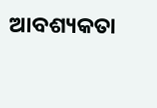ଆବଶ୍ୟକତା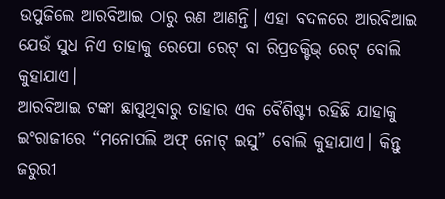ଉପୁଜିଲେ ଆରବିଆଇ ଠାରୁ ଋଣ ଆଣନ୍ତି। ଏହା ବଦଳରେ ଆରବିଆଇ ଯେଉଁ ସୁଧ ନିଏ ତାହାକୁ ରେପୋ ରେଟ୍ ବା ରିପ୍ରଡକ୍ଟିଭ୍ ରେଟ୍ ବୋଲି କୁହାଯାଏ।
ଆରବିଆଇ ଟଙ୍କା ଛାପୁଥିବାରୁ ତାହାର ଏକ ବୈଶିଷ୍ଟ୍ୟ ରହିଛି ଯାହାକୁ ଇଂରାଜୀରେ “ମନୋପଲି ଅଫ୍ ନୋଟ୍ ଇସୁ” ବୋଲି କୁହାଯାଏ। କିନ୍ତୁ ଜରୁରୀ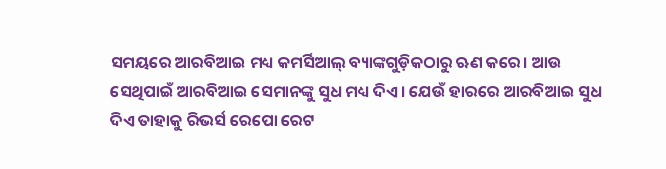ସମୟରେ ଆରବିଆଇ ମଧ୍ୟ କମର୍ସିଆଲ୍ ବ୍ୟାଙ୍କଗୁଡ଼ିକଠାରୁ ଋଣ କରେ। ଆଉ ସେଥିପାଇଁ ଆରବିଆଇ ସେମାନଙ୍କୁ ସୁଧ ମଧ୍ୟ ଦିଏ। ଯେଉଁ ହାରରେ ଆରବିଆଇ ସୁଧ ଦିଏ ତାହାକୁ ରିଭର୍ସ ରେପୋ ରେଟ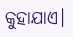କୁହାଯାଏ।